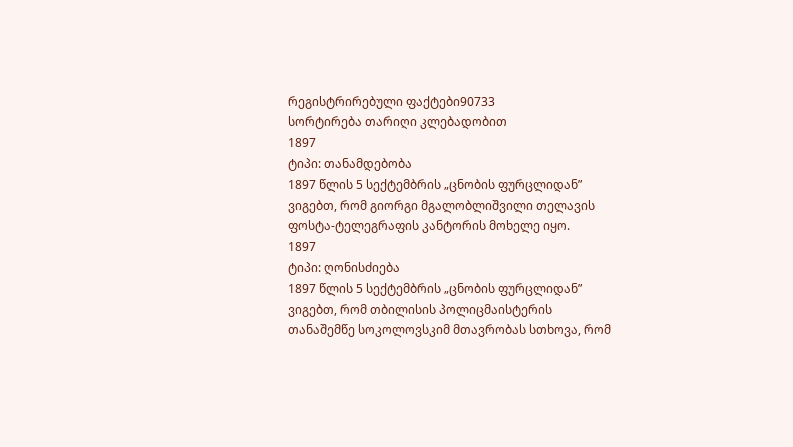რეგისტრირებული ფაქტები90733
სორტირება თარიღი კლებადობით
1897
ტიპი: თანამდებობა
1897 წლის 5 სექტემბრის „ცნობის ფურცლიდან” ვიგებთ, რომ გიორგი მგალობლიშვილი თელავის ფოსტა-ტელეგრაფის კანტორის მოხელე იყო.
1897
ტიპი: ღონისძიება
1897 წლის 5 სექტემბრის „ცნობის ფურცლიდან” ვიგებთ, რომ თბილისის პოლიცმაისტერის თანაშემწე სოკოლოვსკიმ მთავრობას სთხოვა, რომ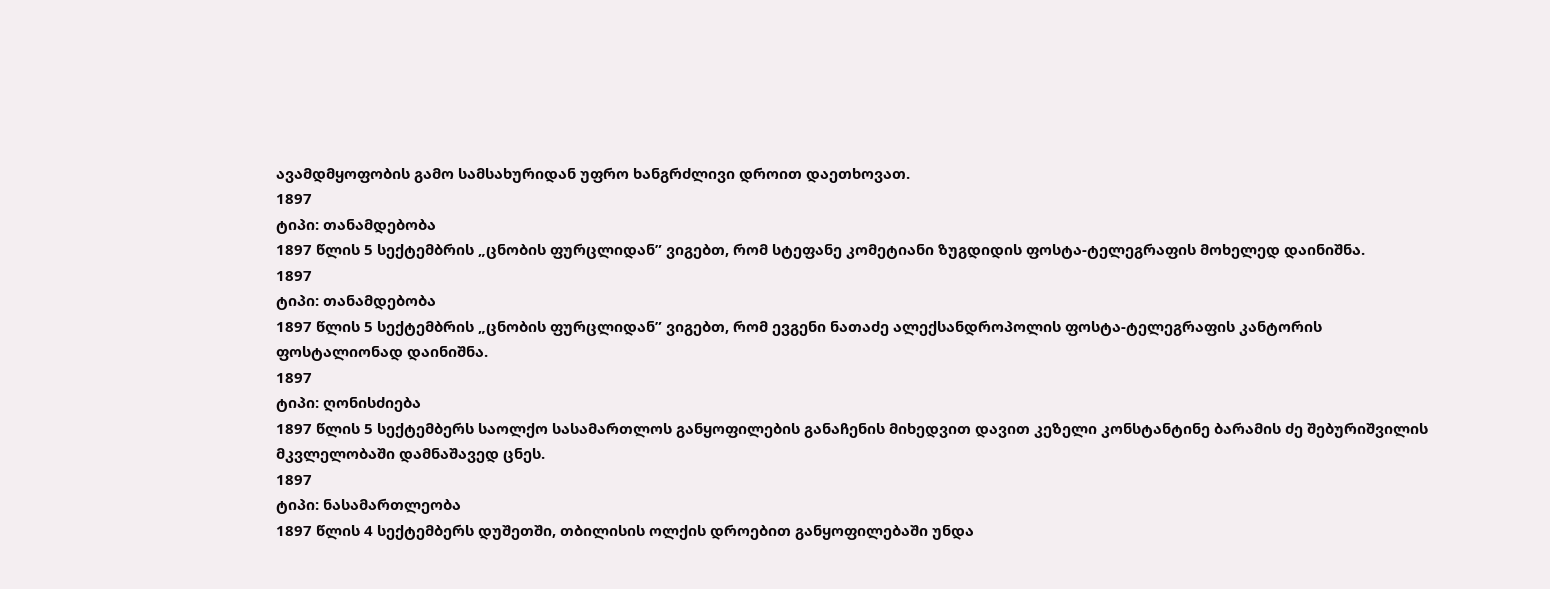ავამდმყოფობის გამო სამსახურიდან უფრო ხანგრძლივი დროით დაეთხოვათ.
1897
ტიპი: თანამდებობა
1897 წლის 5 სექტემბრის „ცნობის ფურცლიდან” ვიგებთ, რომ სტეფანე კომეტიანი ზუგდიდის ფოსტა-ტელეგრაფის მოხელედ დაინიშნა.
1897
ტიპი: თანამდებობა
1897 წლის 5 სექტემბრის „ცნობის ფურცლიდან” ვიგებთ, რომ ევგენი ნათაძე ალექსანდროპოლის ფოსტა-ტელეგრაფის კანტორის ფოსტალიონად დაინიშნა.
1897
ტიპი: ღონისძიება
1897 წლის 5 სექტემბერს საოლქო სასამართლოს განყოფილების განაჩენის მიხედვით დავით კეზელი კონსტანტინე ბარამის ძე შებურიშვილის მკვლელობაში დამნაშავედ ცნეს.
1897
ტიპი: ნასამართლეობა
1897 წლის 4 სექტემბერს დუშეთში, თბილისის ოლქის დროებით განყოფილებაში უნდა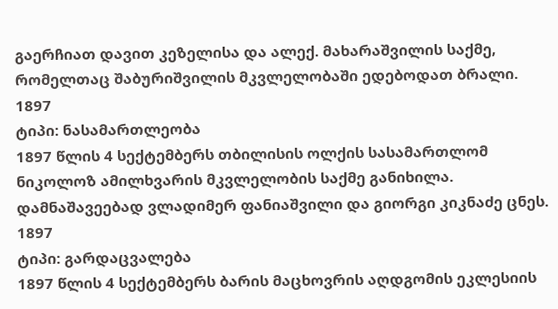გაერჩიათ დავით კეზელისა და ალექ. მახარაშვილის საქმე, რომელთაც შაბურიშვილის მკვლელობაში ედებოდათ ბრალი.
1897
ტიპი: ნასამართლეობა
1897 წლის 4 სექტემბერს თბილისის ოლქის სასამართლომ ნიკოლოზ ამილხვარის მკვლელობის საქმე განიხილა. დამნაშავეებად ვლადიმერ ფანიაშვილი და გიორგი კიკნაძე ცნეს.
1897
ტიპი: გარდაცვალება
1897 წლის 4 სექტემბერს ბარის მაცხოვრის აღდგომის ეკლესიის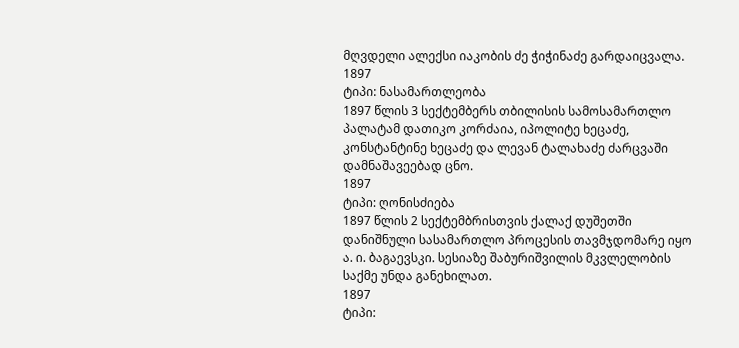მღვდელი ალექსი იაკობის ძე ჭიჭინაძე გარდაიცვალა.
1897
ტიპი: ნასამართლეობა
1897 წლის 3 სექტემბერს თბილისის სამოსამართლო პალატამ დათიკო კორძაია, იპოლიტე ხეცაძე, კონსტანტინე ხეცაძე და ლევან ტალახაძე ძარცვაში დამნაშავეებად ცნო.
1897
ტიპი: ღონისძიება
1897 წლის 2 სექტემბრისთვის ქალაქ დუშეთში დანიშნული სასამართლო პროცესის თავმჯდომარე იყო ა. ი. ბაგაევსკი. სესიაზე შაბურიშვილის მკვლელობის საქმე უნდა განეხილათ.
1897
ტიპი: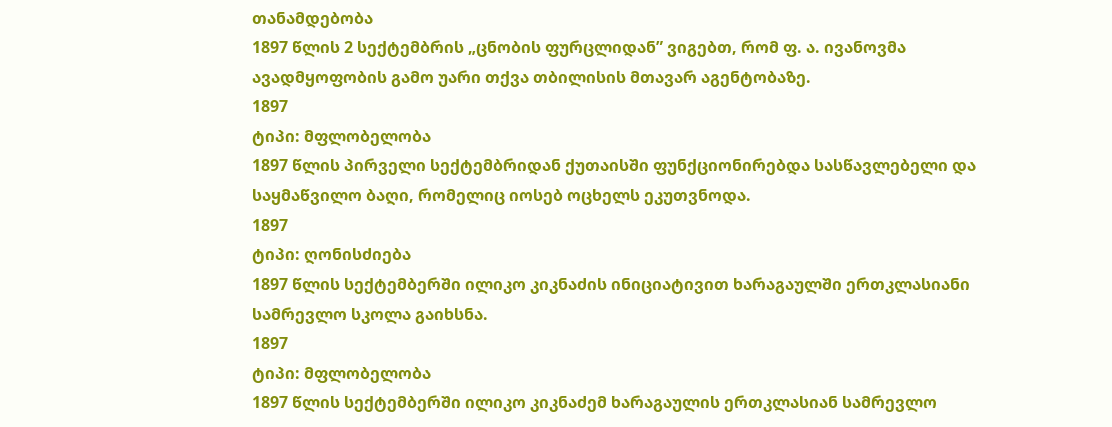თანამდებობა
1897 წლის 2 სექტემბრის „ცნობის ფურცლიდან” ვიგებთ, რომ ფ. ა. ივანოვმა ავადმყოფობის გამო უარი თქვა თბილისის მთავარ აგენტობაზე.
1897
ტიპი: მფლობელობა
1897 წლის პირველი სექტემბრიდან ქუთაისში ფუნქციონირებდა სასწავლებელი და საყმაწვილო ბაღი, რომელიც იოსებ ოცხელს ეკუთვნოდა.
1897
ტიპი: ღონისძიება
1897 წლის სექტემბერში ილიკო კიკნაძის ინიციატივით ხარაგაულში ერთკლასიანი სამრევლო სკოლა გაიხსნა.
1897
ტიპი: მფლობელობა
1897 წლის სექტემბერში ილიკო კიკნაძემ ხარაგაულის ერთკლასიან სამრევლო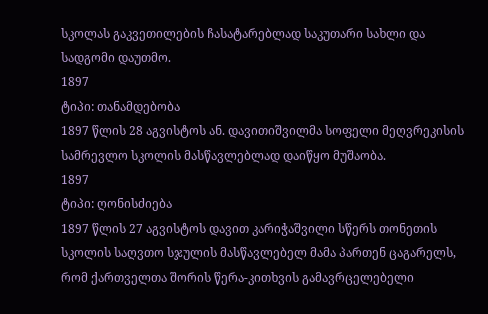სკოლას გაკვეთილების ჩასატარებლად საკუთარი სახლი და სადგომი დაუთმო.
1897
ტიპი: თანამდებობა
1897 წლის 28 აგვისტოს ან. დავითიშვილმა სოფელი მეღვრეკისის სამრევლო სკოლის მასწავლებლად დაიწყო მუშაობა.
1897
ტიპი: ღონისძიება
1897 წლის 27 აგვისტოს დავით კარიჭაშვილი სწერს თონეთის სკოლის საღვთო სჯულის მასწავლებელ მამა პართენ ცაგარელს, რომ ქართველთა შორის წერა-კითხვის გამავრცელებელი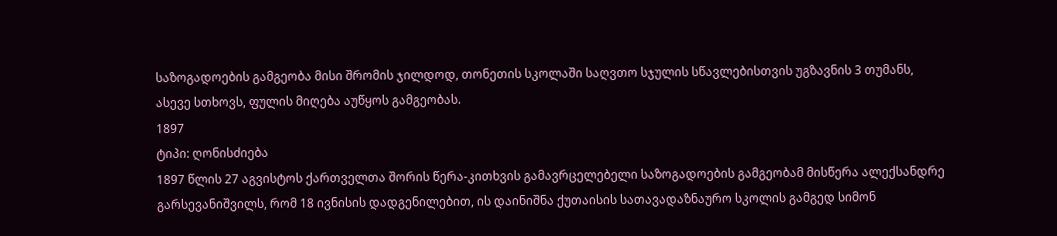საზოგადოების გამგეობა მისი შრომის ჯილდოდ, თონეთის სკოლაში საღვთო სჯულის სწავლებისთვის უგზავნის 3 თუმანს, ასევე სთხოვს, ფულის მიღება აუწყოს გამგეობას.
1897
ტიპი: ღონისძიება
1897 წლის 27 აგვისტოს ქართველთა შორის წერა-კითხვის გამავრცელებელი საზოგადოების გამგეობამ მისწერა ალექსანდრე გარსევანიშვილს, რომ 18 ივნისის დადგენილებით, ის დაინიშნა ქუთაისის სათავადაზნაურო სკოლის გამგედ სიმონ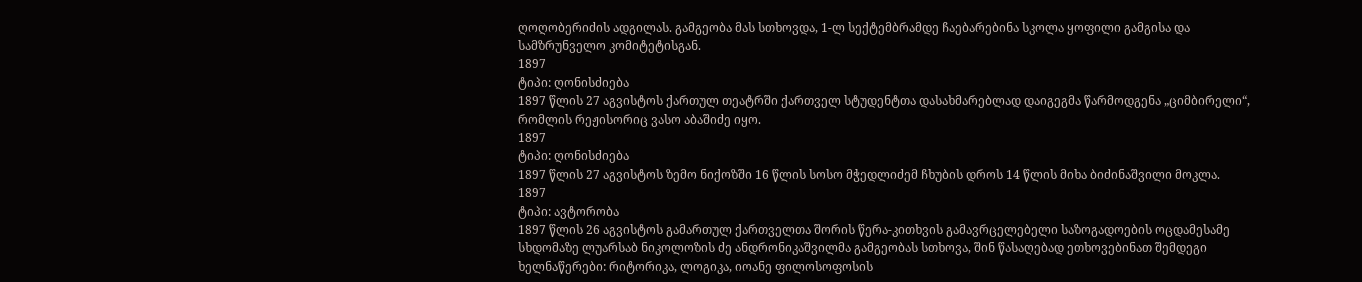ღოღობერიძის ადგილას. გამგეობა მას სთხოვდა, 1-ლ სექტემბრამდე ჩაებარებინა სკოლა ყოფილი გამგისა და სამზრუნველო კომიტეტისგან.
1897
ტიპი: ღონისძიება
1897 წლის 27 აგვისტოს ქართულ თეატრში ქართველ სტუდენტთა დასახმარებლად დაიგეგმა წარმოდგენა „ციმბირელი“, რომლის რეჟისორიც ვასო აბაშიძე იყო.
1897
ტიპი: ღონისძიება
1897 წლის 27 აგვისტოს ზემო ნიქოზში 16 წლის სოსო მჭედლიძემ ჩხუბის დროს 14 წლის მიხა ბიძინაშვილი მოკლა.
1897
ტიპი: ავტორობა
1897 წლის 26 აგვისტოს გამართულ ქართველთა შორის წერა-კითხვის გამავრცელებელი საზოგადოების ოცდამესამე სხდომაზე ლუარსაბ ნიკოლოზის ძე ანდრონიკაშვილმა გამგეობას სთხოვა, შინ წასაღებად ეთხოვებინათ შემდეგი ხელნაწერები: რიტორიკა, ლოგიკა, იოანე ფილოსოფოსის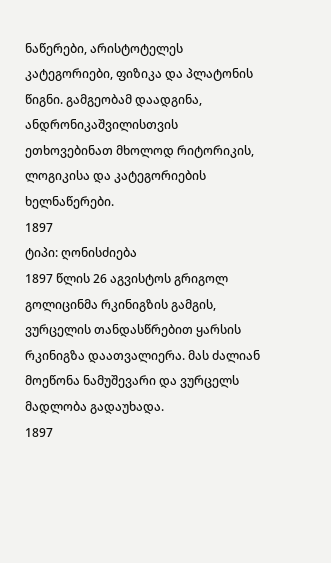ნაწერები, არისტოტელეს კატეგორიები, ფიზიკა და პლატონის წიგნი. გამგეობამ დაადგინა, ანდრონიკაშვილისთვის ეთხოვებინათ მხოლოდ რიტორიკის, ლოგიკისა და კატეგორიების ხელნაწერები.
1897
ტიპი: ღონისძიება
1897 წლის 26 აგვისტოს გრიგოლ გოლიცინმა რკინიგზის გამგის, ვურცელის თანდასწრებით ყარსის რკინიგზა დაათვალიერა. მას ძალიან მოეწონა ნამუშევარი და ვურცელს მადლობა გადაუხადა.
1897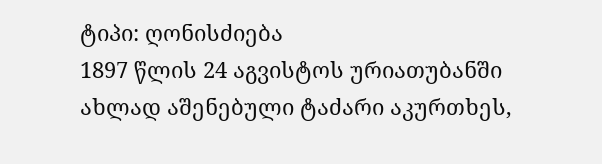ტიპი: ღონისძიება
1897 წლის 24 აგვისტოს ურიათუბანში ახლად აშენებული ტაძარი აკურთხეს,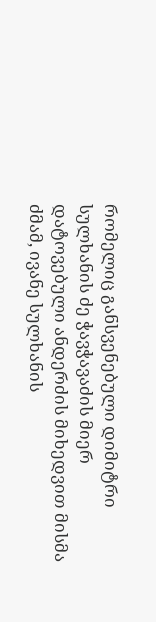რომელიც განსვენებული დიმიტრი სულხანის ძე ჭავჭავაძის მიერ დატოვებული ანდერძის მიხედვით მისმა ძმამ, ივანე სულხანის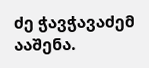ძე ჭავჭავაძემ ააშენა.